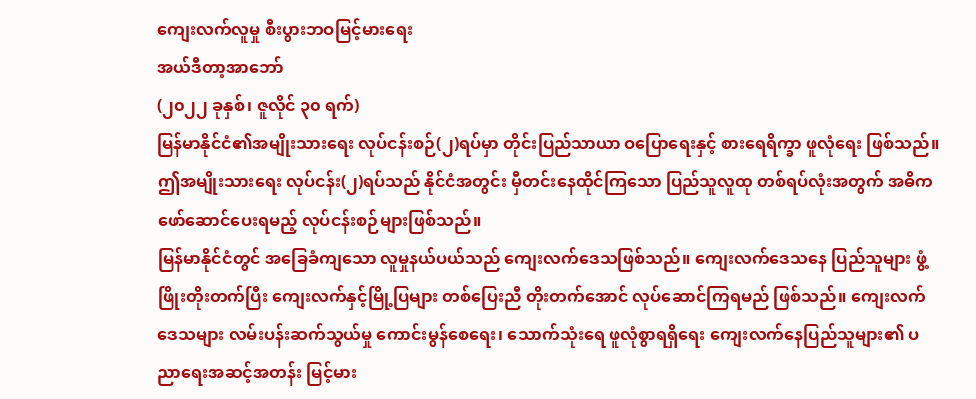ကျေးလက်လူမှု စီးပွားဘဝမြင့်မားရေး
အယ်ဒီတာ့အာဘော်
(၂၀၂၂ ခုနှစ်၊ ဇူလိုင် ၃၀ ရက်)
မြန်မာနိုင်ငံ၏အမျိုးသားရေး လုပ်ငန်းစဉ်(၂)ရပ်မှာ တိုင်းပြည်သာယာ ဝပြောရေးနှင့် စားရေရိက္ခာ ဖူလုံရေး ဖြစ်သည်။ ဤအမျိုးသားရေး လုပ်ငန်း(၂)ရပ်သည် နိုင်ငံအတွင်း မှီတင်းနေထိုင်ကြသော ပြည်သူလူထု တစ်ရပ်လုံးအတွက် အဓိကဖော်ဆောင်ပေးရမည့် လုပ်ငန်းစဉ်များဖြစ်သည်။
မြန်မာနိုင်ငံတွင် အခြေခံကျသော လူမှုနယ်ပယ်သည် ကျေးလက်ဒေသဖြစ်သည်။ ကျေးလက်ဒေသနေ ပြည်သူများ ဖွံ့ဖြိုးတိုးတက်ပြီး ကျေးလက်နှင့်မြို့ပြများ တစ်ပြေးညီ တိုးတက်အောင် လုပ်ဆောင်ကြရမည် ဖြစ်သည်။ ကျေးလက်ဒေသများ လမ်းပန်းဆက်သွယ်မှု ကောင်းမွန်စေရေး၊ သောက်သုံးရေ ဖူလုံစွာရရှိရေး ကျေးလက်နေပြည်သူများ၏ ပညာရေးအဆင့်အတန်း မြင့်မား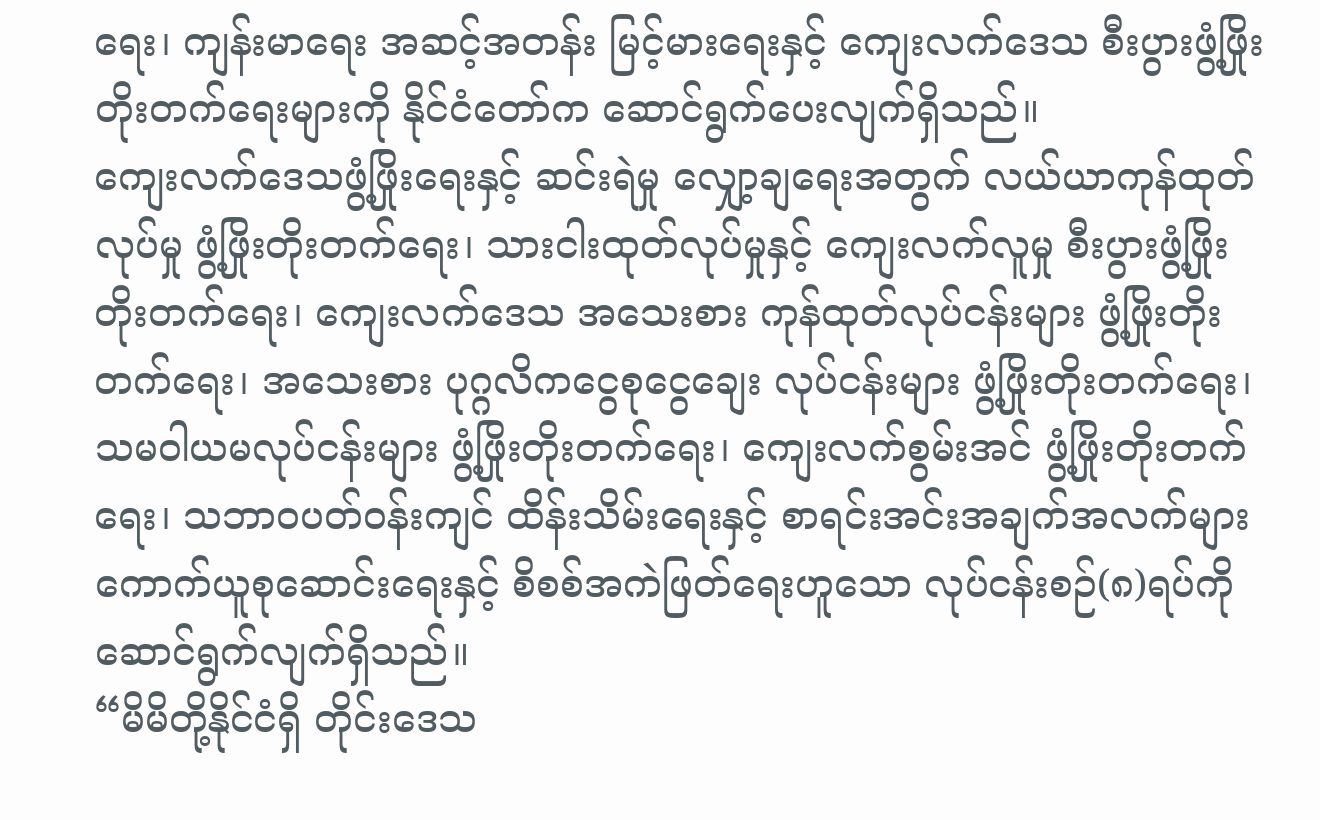ရေး၊ ကျန်းမာရေး အဆင့်အတန်း မြင့်မားရေးနှင့် ကျေးလက်ဒေသ စီးပွားဖွံ့ဖြိုး တိုးတက်ရေးများကို နိုင်ငံတော်က ဆောင်ရွက်ပေးလျက်ရှိသည်။
ကျေးလက်ဒေသဖွံ့ဖြိုးရေးနှင့် ဆင်းရဲမှု လျှော့ချရေးအတွက် လယ်ယာကုန်ထုတ်လုပ်မှု ဖွံ့ဖြိုးတိုးတက်ရေး၊ သားငါးထုတ်လုပ်မှုနှင့် ကျေးလက်လူမှု စီးပွားဖွံ့ဖြိုးတိုးတက်ရေး၊ ကျေးလက်ဒေသ အသေးစား ကုန်ထုတ်လုပ်ငန်းများ ဖွံ့ဖြိုးတိုးတက်ရေး၊ အသေးစား ပုဂ္ဂလိကငွေစုငွေချေး လုပ်ငန်းများ ဖွံ့ဖြိုးတိုးတက်ရေး၊ သမဝါယမလုပ်ငန်းများ ဖွံ့ဖြိုးတိုးတက်ရေး၊ ကျေးလက်စွမ်းအင် ဖွံ့ဖြိုးတိုးတက်ရေး၊ သဘာဝပတ်ဝန်းကျင် ထိန်းသိမ်းရေးနှင့် စာရင်းအင်းအချက်အလက်များ ကောက်ယူစုဆောင်းရေးနှင့် စိစစ်အကဲဖြတ်ရေးဟူသော လုပ်ငန်းစဉ်(၈)ရပ်ကို ဆောင်ရွက်လျက်ရှိသည်။
“မိမိတို့နိုင်ငံရှိ တိုင်းဒေသ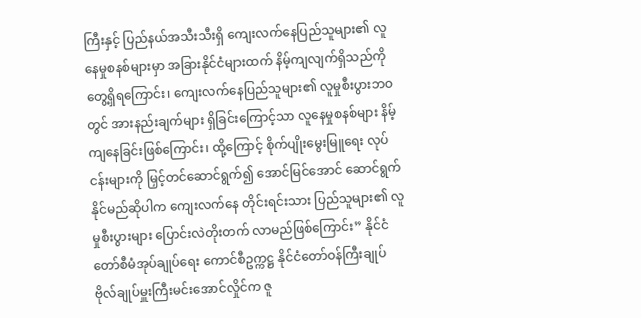ကြီးနှင့် ပြည်နယ်အသီးသီးရှိ ကျေးလက်နေပြည်သူများ၏ လူနေမှုစနစ်များမှာ အခြားနိုင်ငံများထက် နိမ့်ကျလျက်ရှိသည်ကို တွေ့ရှိရကြောင်း၊ ကျေးလက်နေပြည်သူများ၏ လူမှုစီးပွားဘဝတွင် အားနည်းချက်များ ရှိခြင်းကြောင့်သာ လူနေမှုစနစ်များ နိမ့်ကျနေခြင်းဖြစ်ကြောင်း၊ ထို့ကြောင့် စိုက်ပျိုးမွေးမြူရေး လုပ်ငန်းများကို မြှင့်တင်ဆောင်ရွက်၍ အောင်မြင်အောင် ဆောင်ရွက်နိုင်မည်ဆိုပါက ကျေးလက်နေ တိုင်းရင်းသား ပြည်သူများ၏ လူမှုစီးပွားများ ပြောင်းလဲတိုးတက် လာမည်ဖြစ်ကြောင်း” နိုင်ငံတော်စီမံအုပ်ချုပ်ရေး ကောင်စီဥက္ကဋ္ဌ နိုင်ငံတော်ဝန်ကြီးချုပ် ဗိုလ်ချုပ်မှူးကြီးမင်းအောင်လှိုင်က ဇူ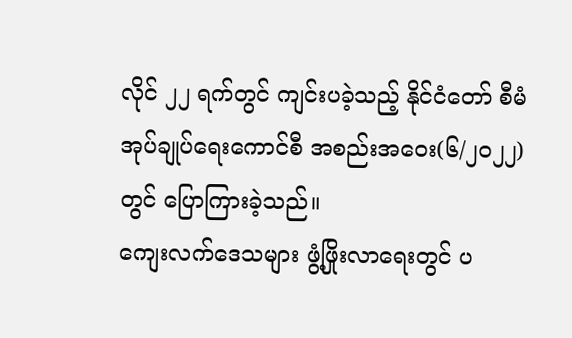လိုင် ၂၂ ရက်တွင် ကျင်းပခဲ့သည့် နိုင်ငံတော် စီမံအုပ်ချုပ်ရေးကောင်စီ အစည်းအဝေး(၆/၂၀၂၂)တွင် ပြောကြားခဲ့သည်။
ကျေးလက်ဒေသများ ဖွံ့ဖြိုးလာရေးတွင် ပ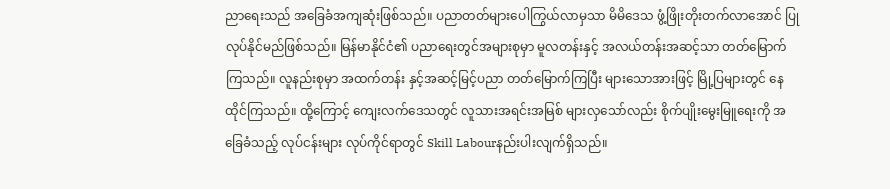ညာရေးသည် အခြေခံအကျဆုံးဖြစ်သည်။ ပညာတတ်များပေါကြွယ်လာမှသာ မိမိဒေသ ဖွံ့ဖြိုးတိုးတက်လာအောင် ပြုလုပ်နိုင်မည်ဖြစ်သည်။ မြန်မာနိုင်ငံ၏ ပညာရေးတွင်အများစုမှာ မူလတန်းနှင့် အလယ်တန်းအဆင့်သာ တတ်မြောက်ကြသည်။ လူနည်းစုမှာ အထက်တန်း နှင့်အဆင့်မြင့်ပညာ တတ်မြောက်ကြပြီး များသောအားဖြင့် မြို့ပြများတွင် နေထိုင်ကြသည်။ ထို့ကြောင့် ကျေးလက်ဒေသတွင် လူသားအရင်းအမြစ် များလှသော်လည်း စိုက်ပျိုးမွေးမြူရေးကို အခြေခံသည့် လုပ်ငန်းများ လုပ်ကိုင်ရာတွင် Skill Labourနည်းပါးလျက်ရှိသည်။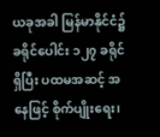ယခုအခါ မြန်မာနိုင်ငံ၌ ခရိုင်ပေါင်း ၁၂၇ ခရိုင်ရှိပြီး ပထမအဆင့် အနေဖြင့် စိုက်ပျိုးရေး၊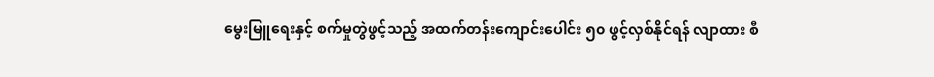မွေးမြူရေးနှင့် စက်မှုတွဲဖွင့်သည့် အထက်တန်းကျောင်းပေါင်း ၅၀ ဖွင့်လှစ်နိုင်ရန် လျာထား စီ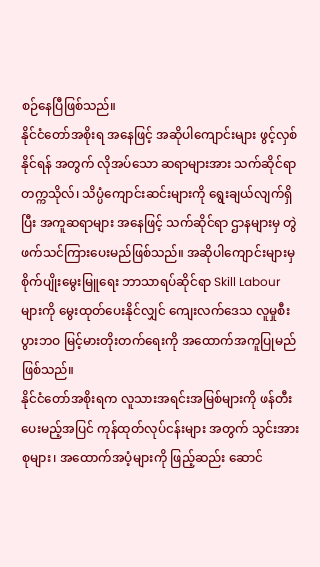စဉ်နေပြီဖြစ်သည်။
နိုင်ငံတော်အစိုးရ အနေဖြင့် အဆိုပါကျောင်းများ ဖွင့်လှစ်နိုင်ရန် အတွက် လိုအပ်သော ဆရာများအား သက်ဆိုင်ရာတက္ကသိုလ်၊ သိပ္ပံကျောင်းဆင်းများကို ရွေးချယ်လျက်ရှိပြီး အကူဆရာများ အနေဖြင့် သက်ဆိုင်ရာ ဌာနများမှ တွဲဖက်သင်ကြားပေးမည်ဖြစ်သည်။ အဆိုပါကျောင်းများမှ စိုက်ပျိုးမွေးမြူရေး ဘာသာရပ်ဆိုင်ရာ Skill Labour များကို မွေးထုတ်ပေးနိုင်လျှင် ကျေးလက်ဒေသ လူမှုစီးပွားဘဝ မြင့်မားတိုးတက်ရေးကို အထောက်အကူပြုမည်ဖြစ်သည်။
နိုင်ငံတော်အစိုးရက လူသားအရင်းအမြစ်များကို ဖန်တီးပေးမည့်အပြင် ကုန်ထုတ်လုပ်ငန်းများ အတွက် သွင်းအားစုများ၊ အထောက်အပံ့များကို ဖြည့်ဆည်း ဆောင်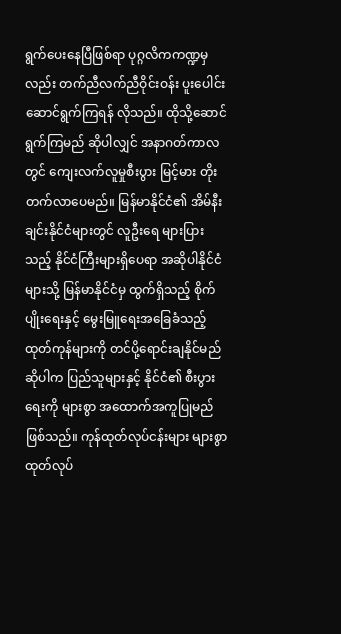ရွက်ပေးနေပြီဖြစ်ရာ ပုဂ္ဂလိကကဏ္ဍမှလည်း တက်ညီလက်ညီဝိုင်းဝန်း ပူးပေါင်းဆောင်ရွက်ကြရန် လိုသည်။ ထိုသို့ဆောင်ရွက်ကြမည် ဆိုပါလျှင် အနာဂတ်ကာလတွင် ကျေးလက်လူမှုစီးပွား မြင့်မား တိုးတက်လာပေမည်။ မြန်မာနိုင်ငံ၏ အိမ်နီးချင်းနိုင်ငံများတွင် လူဦးရေ များပြားသည့် နိုင်ငံကြီးများရှိပေရာ အဆိုပါနိုင်ငံများသို့ မြန်မာနိုင်ငံမှ ထွက်ရှိသည့် စိုက်ပျိုးရေးနှင့် မွေးမြူရေးအခြေခံသည့် ထုတ်ကုန်များကို တင်ပို့ရောင်းချနိုင်မည်ဆိုပါက ပြည်သူများနှင့် နိုင်ငံ၏ စီးပွားရေးကို များစွာ အထောက်အကူပြုမည်ဖြစ်သည်။ ကုန်ထုတ်လုပ်ငန်းများ များစွာ ထုတ်လုပ်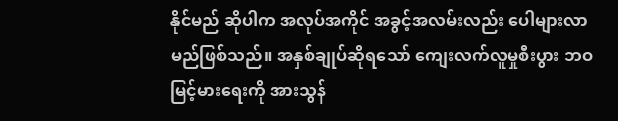နိုင်မည် ဆိုပါက အလုပ်အကိုင် အခွင့်အလမ်းလည်း ပေါများလာမည်ဖြစ်သည်။ အနှစ်ချုပ်ဆိုရသော် ကျေးလက်လူမှုစီးပွား ဘဝမြင့်မားရေးကို အားသွန်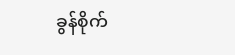ခွန်စိုက်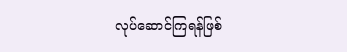လုပ်ဆောင်ကြရန်ဖြစ်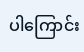ပါကြောင်း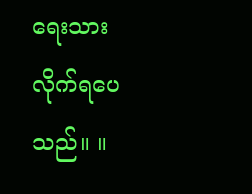ရေးသားလိုက်ရပေသည်။ ။